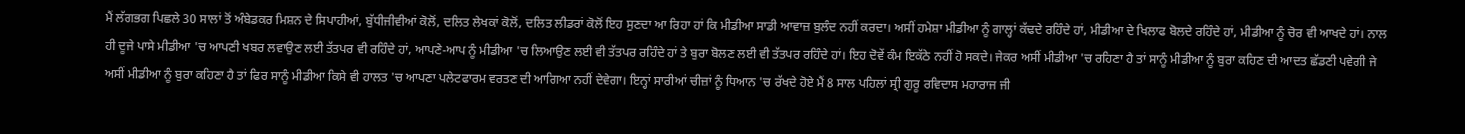ਮੈਂ ਲੱਗਭਗ ਪਿਛਲੇ 30 ਸਾਲਾਂ ਤੋਂ ਅੰਬੇਡਕਰ ਮਿਸ਼ਨ ਦੇ ਸਿਪਾਹੀਆਂ, ਬੁੱਧੀਜੀਵੀਆਂ ਕੋਲੋਂ, ਦਲਿਤ ਲੇਖਕਾਂ ਕੋਲੋਂ, ਦਲਿਤ ਲੀਡਰਾਂ ਕੋਲੋਂ ਇਹ ਸੁਣਦਾ ਆ ਰਿਹਾ ਹਾਂ ਕਿ ਮੀਡੀਆ ਸਾਡੀ ਆਵਾਜ਼ ਬੁਲੰਦ ਨਹੀਂ ਕਰਦਾ। ਅਸੀਂ ਹਮੇਸ਼ਾ ਮੀਡੀਆ ਨੂੰ ਗਾਲ੍ਹਾਂ ਕੱਢਦੇ ਰਹਿੰਦੇ ਹਾਂ, ਮੀਡੀਆ ਦੇ ਖਿਲਾਫ ਬੋਲਦੇ ਰਹਿੰਦੇ ਹਾਂ, ਮੀਡੀਆ ਨੂੰ ਚੋਰ ਵੀ ਆਖਦੇ ਹਾਂ। ਨਾਲ ਹੀ ਦੂਜੇ ਪਾਸੇ ਮੀਡੀਆ 'ਚ ਆਪਣੀ ਖਬਰ ਲਵਾਉਣ ਲਈ ਤੱਤਪਰ ਵੀ ਰਹਿੰਦੇ ਹਾਂ, ਆਪਣੇ-ਆਪ ਨੂੰ ਮੀਡੀਆ 'ਚ ਲਿਆਉਣ ਲਈ ਵੀ ਤੱਤਪਰ ਰਹਿੰਦੇ ਹਾਂ ਤੇ ਬੁਰਾ ਬੋਲਣ ਲਈ ਵੀ ਤੱਤਪਰ ਰਹਿੰਦੇ ਹਾਂ। ਇਹ ਦੋਵੇਂ ਕੰਮ ਇਕੱਠੇ ਨਹੀਂ ਹੋ ਸਕਦੇ। ਜੇਕਰ ਅਸੀਂ ਮੀਡੀਆ 'ਚ ਰਹਿਣਾ ਹੈ ਤਾਂ ਸਾਨੂੰ ਮੀਡੀਆ ਨੂੰ ਬੁਰਾ ਕਹਿਣ ਦੀ ਆਦਤ ਛੱਡਣੀ ਪਵੇਗੀ ਜੇ ਅਸੀਂ ਮੀਡੀਆ ਨੂੰ ਬੁਰਾ ਕਹਿਣਾ ਹੈ ਤਾਂ ਫਿਰ ਸਾਨੂੰ ਮੀਡੀਆ ਕਿਸੇ ਵੀ ਹਾਲਤ 'ਚ ਆਪਣਾ ਪਲੇਟਫਾਰਮ ਵਰਤਣ ਦੀ ਆਗਿਆ ਨਹੀਂ ਦੇਵੇਗਾ। ਇਨ੍ਹਾਂ ਸਾਰੀਆਂ ਚੀਜ਼ਾਂ ਨੂੰ ਧਿਆਨ 'ਚ ਰੱਖਦੇ ਹੋਏ ਮੈਂ 8 ਸਾਲ ਪਹਿਲਾਂ ਸ੍ਰੀ ਗੁਰੂ ਰਵਿਦਾਸ ਮਹਾਰਾਜ ਜੀ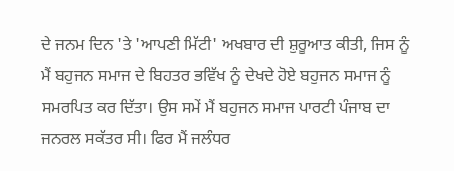ਦੇ ਜਨਮ ਦਿਨ 'ਤੇ 'ਆਪਣੀ ਮਿੱਟੀ' ਅਖਬਾਰ ਦੀ ਸ਼ੁਰੂਆਤ ਕੀਤੀ, ਜਿਸ ਨੂੰ ਮੈਂ ਬਹੁਜਨ ਸਮਾਜ ਦੇ ਬਿਹਤਰ ਭਵਿੱਖ ਨੂੰ ਦੇਖਦੇ ਹੋਏ ਬਹੁਜਨ ਸਮਾਜ ਨੂੰ ਸਮਰਪਿਤ ਕਰ ਦਿੱਤਾ। ਉਸ ਸਮੇਂ ਮੈਂ ਬਹੁਜਨ ਸਮਾਜ ਪਾਰਟੀ ਪੰਜਾਬ ਦਾ ਜਨਰਲ ਸਕੱਤਰ ਸੀ। ਫਿਰ ਮੈਂ ਜਲੰਧਰ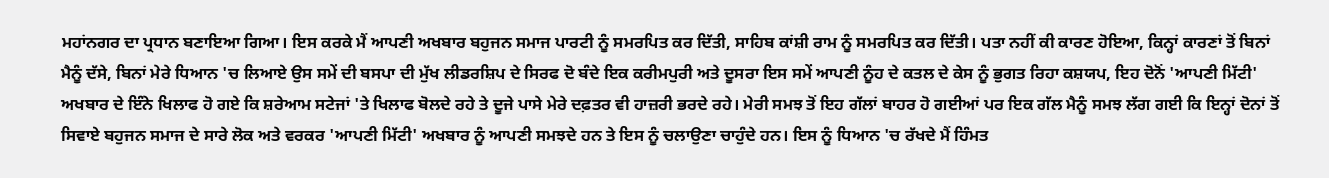ਮਹਾਂਨਗਰ ਦਾ ਪ੍ਰਧਾਨ ਬਣਾਇਆ ਗਿਆ। ਇਸ ਕਰਕੇ ਮੈਂ ਆਪਣੀ ਅਖਬਾਰ ਬਹੁਜਨ ਸਮਾਜ ਪਾਰਟੀ ਨੂੰ ਸਮਰਪਿਤ ਕਰ ਦਿੱਤੀ, ਸਾਹਿਬ ਕਾਂਸ਼ੀ ਰਾਮ ਨੂੰ ਸਮਰਪਿਤ ਕਰ ਦਿੱਤੀ। ਪਤਾ ਨਹੀਂ ਕੀ ਕਾਰਣ ਹੋਇਆ, ਕਿਨ੍ਹਾਂ ਕਾਰਣਾਂ ਤੋਂ ਬਿਨਾਂ ਮੈਨੂੰ ਦੱਸੇ, ਬਿਨਾਂ ਮੇਰੇ ਧਿਆਨ 'ਚ ਲਿਆਏ ਉਸ ਸਮੇਂ ਦੀ ਬਸਪਾ ਦੀ ਮੁੱਖ ਲੀਡਰਸ਼ਿਪ ਦੇ ਸਿਰਫ ਦੋ ਬੰਦੇ ਇਕ ਕਰੀਮਪੁਰੀ ਅਤੇ ਦੂਸਰਾ ਇਸ ਸਮੇਂ ਆਪਣੀ ਨੂੰਹ ਦੇ ਕਤਲ ਦੇ ਕੇਸ ਨੂੰ ਭੁਗਤ ਰਿਹਾ ਕਸ਼ਯਪ, ਇਹ ਦੋਨੋਂ 'ਆਪਣੀ ਮਿੱਟੀ' ਅਖਬਾਰ ਦੇ ਇੰਨੇ ਖਿਲਾਫ ਹੋ ਗਏ ਕਿ ਸ਼ਰੇਆਮ ਸਟੇਜਾਂ 'ਤੇ ਖਿਲਾਫ ਬੋਲਦੇ ਰਹੇ ਤੇ ਦੂਜੇ ਪਾਸੇ ਮੇਰੇ ਦਫ਼ਤਰ ਵੀ ਹਾਜ਼ਰੀ ਭਰਦੇ ਰਹੇ। ਮੇਰੀ ਸਮਝ ਤੋਂ ਇਹ ਗੱਲਾਂ ਬਾਹਰ ਹੋ ਗਈਆਂ ਪਰ ਇਕ ਗੱਲ ਮੈਨੂੰ ਸਮਝ ਲੱਗ ਗਈ ਕਿ ਇਨ੍ਹਾਂ ਦੋਨਾਂ ਤੋਂ ਸਿਵਾਏ ਬਹੁਜਨ ਸਮਾਜ ਦੇ ਸਾਰੇ ਲੋਕ ਅਤੇ ਵਰਕਰ 'ਆਪਣੀ ਮਿੱਟੀ' ਅਖਬਾਰ ਨੂੰ ਆਪਣੀ ਸਮਝਦੇ ਹਨ ਤੇ ਇਸ ਨੂੰ ਚਲਾਉਣਾ ਚਾਹੁੰਦੇ ਹਨ। ਇਸ ਨੂੰ ਧਿਆਨ 'ਚ ਰੱਖਦੇ ਮੈਂ ਹਿੰਮਤ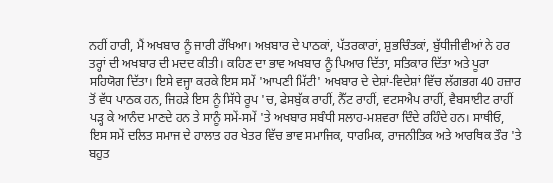ਨਹੀਂ ਹਾਰੀ, ਮੈਂ ਅਖਬਾਰ ਨੂੰ ਜਾਰੀ ਰੱਖਿਆ। ਅਖ਼ਬਾਰ ਦੇ ਪਾਠਕਾਂ, ਪੱਤਰਕਾਰਾਂ, ਸ਼ੁਭਚਿੰਤਕਾਂ, ਬੁੱਧੀਜੀਵੀਆਂ ਨੇ ਹਰ ਤਰ੍ਹਾਂ ਦੀ ਅਖਬਾਰ ਦੀ ਮਦਦ ਕੀਤੀ। ਕਹਿਣ ਦਾ ਭਾਵ ਅਖਬਾਰ ਨੂੰ ਪਿਆਰ ਦਿੱਤਾ, ਸਤਿਕਾਰ ਦਿੱਤਾ ਅਤੇ ਪੂਰਾ ਸਹਿਯੋਗ ਦਿੱਤਾ। ਇਸੇ ਵਜ੍ਹਾ ਕਰਕੇ ਇਸ ਸਮੇਂ 'ਆਪਣੀ ਮਿੱਟੀ' ਅਖਬਾਰ ਦੇ ਦੇਸ਼ਾਂ-ਵਿਦੇਸ਼ਾਂ ਵਿੱਚ ਲੱਗਭਗ 40 ਹਜ਼ਾਰ ਤੋਂ ਵੱਧ ਪਾਠਕ ਹਨ, ਜਿਹੜੇ ਇਸ ਨੂੰ ਸਿੱਧੇ ਰੂਪ 'ਚ, ਫੇਸਬੁੱਕ ਰਾਹੀਂ, ਨੈੱਟ ਰਾਹੀਂ, ਵਟਸਐਪ ਰਾਹੀਂ, ਵੈਬਸਾਈਟ ਰਾਹੀਂ ਪੜ੍ਹ ਕੇ ਆਨੰਦ ਮਾਣਦੇ ਹਨ ਤੇ ਸਾਨੂੰ ਸਮੇਂ-ਸਮੇਂ 'ਤੇ ਅਖਬਾਰ ਸਬੰਧੀ ਸਲਾਹ-ਮਸ਼ਵਰਾ ਦਿੰਦੇ ਰਹਿੰਦੇ ਹਨ। ਸਾਥੀਓ, ਇਸ ਸਮੇਂ ਦਲਿਤ ਸਮਾਜ ਦੇ ਹਾਲਾਤ ਹਰ ਖੇਤਰ ਵਿੱਚ ਭਾਵ ਸਮਾਜਿਕ, ਧਾਰਮਿਕ, ਰਾਜਨੀਤਿਕ ਅਤੇ ਆਰਥਿਕ ਤੌਰ 'ਤੇ ਬਹੁਤ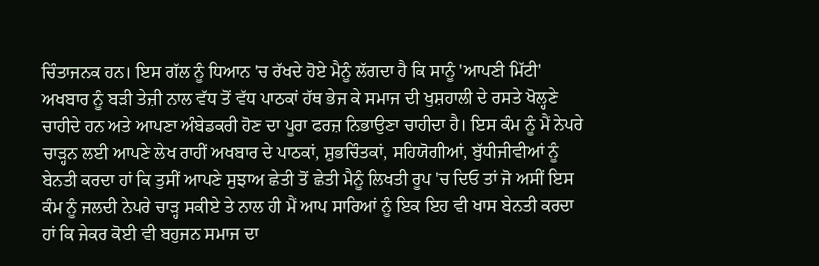ਚਿੰਤਾਜਨਕ ਹਨ। ਇਸ ਗੱਲ ਨੂੰ ਧਿਆਨ 'ਚ ਰੱਖਦੇ ਹੋਏ ਮੈਨੂੰ ਲੱਗਦਾ ਹੈ ਕਿ ਸਾਨੂੰ 'ਆਪਣੀ ਮਿੱਟੀ' ਅਖਬਾਰ ਨੂੰ ਬੜੀ ਤੇਜ਼ੀ ਨਾਲ ਵੱਧ ਤੋਂ ਵੱਧ ਪਾਠਕਾਂ ਹੱਥ ਭੇਜ ਕੇ ਸਮਾਜ ਦੀ ਖੁਸ਼ਹਾਲੀ ਦੇ ਰਸਤੇ ਖੋਲ੍ਹਣੇ ਚਾਹੀਦੇ ਹਨ ਅਤੇ ਆਪਣਾ ਅੰਬੇਡਕਰੀ ਹੋਣ ਦਾ ਪੂਰਾ ਫਰਜ਼ ਨਿਭਾਉਣਾ ਚਾਹੀਦਾ ਹੈ। ਇਸ ਕੰਮ ਨੂੰ ਮੈਂ ਨੇਪਰੇ ਚਾੜ੍ਹਨ ਲਈ ਆਪਣੇ ਲੇਖ ਰਾਹੀਂ ਅਖਬਾਰ ਦੇ ਪਾਠਕਾਂ, ਸ਼ੁਭਚਿੰਤਕਾਂ, ਸਹਿਯੋਗੀਆਂ, ਬੁੱਧੀਜੀਵੀਆਂ ਨੂੰ ਬੇਨਤੀ ਕਰਦਾ ਹਾਂ ਕਿ ਤੁਸੀਂ ਆਪਣੇ ਸੁਝਾਅ ਛੇਤੀ ਤੋਂ ਛੇਤੀ ਮੈਨੂੰ ਲਿਖਤੀ ਰੂਪ 'ਚ ਦਿਓ ਤਾਂ ਜੋ ਅਸੀਂ ਇਸ ਕੰਮ ਨੂੰ ਜਲਦੀ ਨੇਪਰੇ ਚਾੜ੍ਹ ਸਕੀਏ ਤੇ ਨਾਲ ਹੀ ਮੈਂ ਆਪ ਸਾਰਿਆਂ ਨੂੰ ਇਕ ਇਹ ਵੀ ਖਾਸ ਬੇਨਤੀ ਕਰਦਾ ਹਾਂ ਕਿ ਜੇਕਰ ਕੋਈ ਵੀ ਬਹੁਜਨ ਸਮਾਜ ਦਾ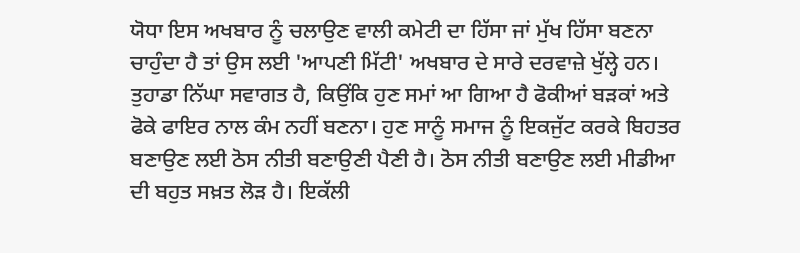ਯੋਧਾ ਇਸ ਅਖਬਾਰ ਨੂੰ ਚਲਾਉਣ ਵਾਲੀ ਕਮੇਟੀ ਦਾ ਹਿੱਸਾ ਜਾਂ ਮੁੱਖ ਹਿੱਸਾ ਬਣਨਾ ਚਾਹੁੰਦਾ ਹੈ ਤਾਂ ਉਸ ਲਈ 'ਆਪਣੀ ਮਿੱਟੀ' ਅਖਬਾਰ ਦੇ ਸਾਰੇ ਦਰਵਾਜ਼ੇ ਖੁੱਲ੍ਹੇ ਹਨ। ਤੁਹਾਡਾ ਨਿੱਘਾ ਸਵਾਗਤ ਹੈ, ਕਿਉਂਕਿ ਹੁਣ ਸਮਾਂ ਆ ਗਿਆ ਹੈ ਫੋਕੀਆਂ ਬੜਕਾਂ ਅਤੇ ਫੋਕੇ ਫਾਇਰ ਨਾਲ ਕੰਮ ਨਹੀਂ ਬਣਨਾ। ਹੁਣ ਸਾਨੂੰ ਸਮਾਜ ਨੂੰ ਇਕਜੁੱਟ ਕਰਕੇ ਬਿਹਤਰ ਬਣਾਉਣ ਲਈ ਠੋਸ ਨੀਤੀ ਬਣਾਉਣੀ ਪੈਣੀ ਹੈ। ਠੋਸ ਨੀਤੀ ਬਣਾਉਣ ਲਈ ਮੀਡੀਆ ਦੀ ਬਹੁਤ ਸਖ਼ਤ ਲੋੜ ਹੈ। ਇਕੱਲੀ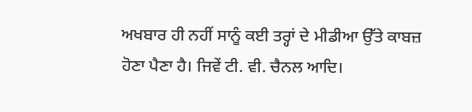ਅਖਬਾਰ ਹੀ ਨਹੀਂ ਸਾਨੂੰ ਕਈ ਤਰ੍ਹਾਂ ਦੇ ਮੀਡੀਆ ਉੱਤੇ ਕਾਬਜ਼ ਹੋਣਾ ਪੈਣਾ ਹੈ। ਜਿਵੇਂ ਟੀ. ਵੀ. ਚੈਨਲ ਆਦਿ।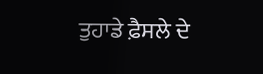ਤੁਹਾਡੇ ਫ਼ੈਸਲੇ ਦੇ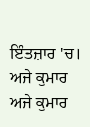ਇੰਤਜ਼ਾਰ 'ਚ।
ਅਜੇ ਕੁਮਾਰ
ਅਜੇ ਕੁਮਾਰ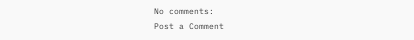No comments:
Post a Comment